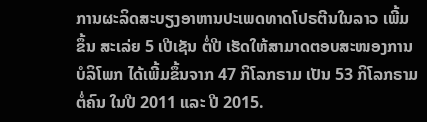ການຜະລິດສະບຽງອາຫານປະເພດທາດໂປຣຕີນໃນລາວ ເພີ້ມ
ຂຶ້ນ ສະເລ່ຍ 5 ເປີເຊັນ ຕໍ່ປີ ເຮັດໃຫ້ສາມາດຕອບສະໜອງການ
ບໍລິໂພກ ໄດ້ເພີ້ມຂຶ້ນຈາກ 47 ກິໂລກຣາມ ເປັນ 53 ກິໂລກຣາມ
ຕໍ່ຄົນ ໃນປີ 2011 ແລະ ປີ 2015.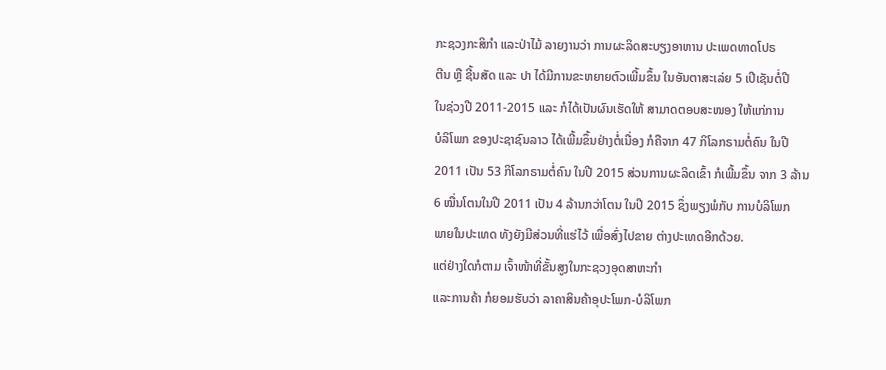ກະຊວງກະສິກຳ ແລະປ່າໄມ້ ລາຍງານວ່າ ການຜະລິດສະບຽງອາຫານ ປະເພດທາດໂປຣ
ຕີນ ຫຼື ຊີ້ນສັດ ແລະ ປາ ໄດ້ມີການຂະຫຍາຍຕົວເພີ້ມຂຶ້ນ ໃນອັນຕາສະເລ່ຍ 5 ເປີເຊັນຕໍ່ປີ
ໃນຊ່ວງປີ 2011-2015 ແລະ ກໍໄດ້ເປັນຜົນເຮັດໃຫ້ ສາມາດຕອບສະໜອງ ໃຫ້ແກ່ການ
ບໍລິໂພກ ຂອງປະຊາຊົນລາວ ໄດ້ເພີ້ມຂຶ້ນຢ່າງຕໍ່ເນື່ອງ ກໍຄືຈາກ 47 ກິໂລກຣາມຕໍ່ຄົນ ໃນປີ
2011 ເປັນ 53 ກິໂລກຣາມຕໍ່ຄົນ ໃນປີ 2015 ສ່ວນການຜະລິດເຂົ້າ ກໍເພີ້ມຂຶ້ນ ຈາກ 3 ລ້ານ
6 ໝື່ນໂຕນໃນປີ 2011 ເປັນ 4 ລ້ານກວ່າໂຕນ ໃນປີ 2015 ຊຶ່ງພຽງພໍກັບ ການບໍລິໂພກ
ພາຍໃນປະເທດ ທັງຍັງມີສ່ວນທີ່ແຮ່ໄວ້ ເພື່ອສົ່ງໄປຂາຍ ຕ່າງປະເທດອີກດ້ວຍ.
ແຕ່ຢ່າງໃດກໍຕາມ ເຈົ້າໜ້າທີ່ຂັ້ນສູງໃນກະຊວງອຸດສາຫະກຳ
ແລະການຄ້າ ກໍຍອມຮັບວ່າ ລາຄາສິນຄ້າອຸປະໂພກ-ບໍລິໂພກ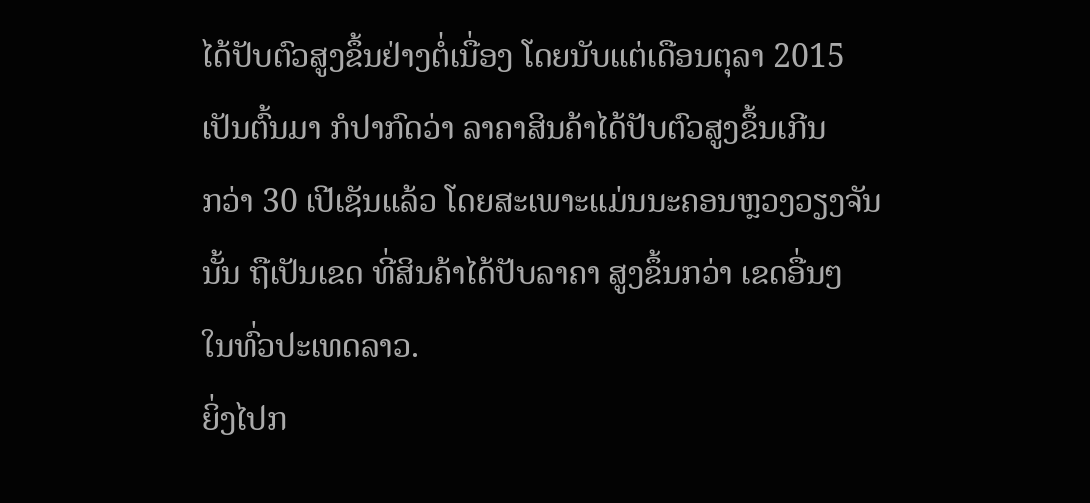ໄດ້ປັບຕົວສູງຂຶ້ນຢ່າງຕໍ່ເນື່ອງ ໂດຍນັບແຕ່ເດືອນຕຸລາ 2015
ເປັນຕົ້ນມາ ກໍປາກົດວ່າ ລາຄາສິນຄ້າໄດ້ປັບຕົວສູງຂຶ້ນເກີນ
ກວ່າ 30 ເປີເຊັນແລ້ວ ໂດຍສະເພາະແມ່ນນະຄອນຫຼວງວຽງຈັນ
ນັ້ນ ຖືເປັນເຂດ ທີ່ສິນຄ້າໄດ້ປັບລາຄາ ສູງຂຶ້ນກວ່າ ເຂດອື່ນໆ
ໃນທົ່ວປະເທດລາວ.
ຍິ່ງໄປກ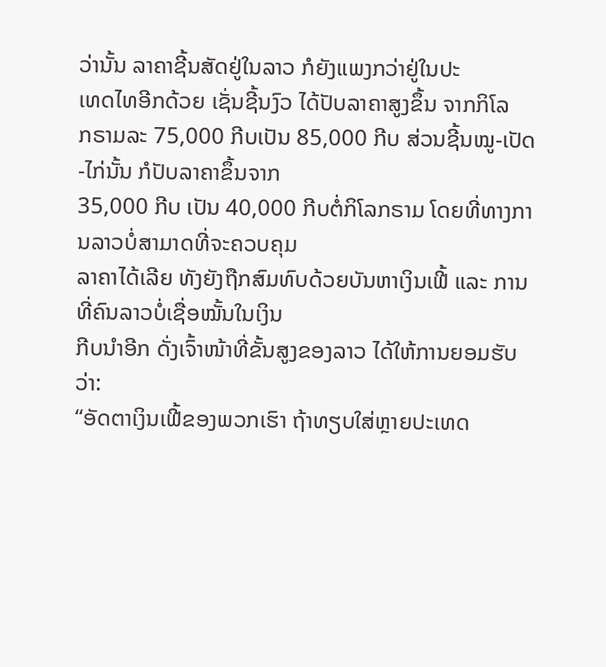ວ່ານັ້ນ ລາຄາຊີ້ນສັດຢູ່ໃນລາວ ກໍຍັງແພງກວ່າຢູ່ໃນປະ
ເທດໄທອີກດ້ວຍ ເຊັ່ນຊີ້ນງົວ ໄດ້ປັບລາຄາສູງຂຶ້ນ ຈາກກິໂລ
ກຣາມລະ 75,000 ກີບເປັນ 85,000 ກີບ ສ່ວນຊີ້ນໝູ-ເປັດ-ໄກ່ນັ້ນ ກໍປັບລາຄາຂຶ້ນຈາກ
35,000 ກີບ ເປັນ 40,000 ກີບຕໍ່ກິໂລກຣາມ ໂດຍທີ່ທາງການລາວບໍ່ສາມາດທີ່ຈະຄວບຄຸມ
ລາຄາໄດ້ເລີຍ ທັງຍັງຖືກສົມທົບດ້ວຍບັນຫາເງິນເຟີ້ ແລະ ການທີ່ຄົນລາວບໍ່ເຊື່ອໝັ້ນໃນເງິນ
ກີບນຳອີກ ດັ່ງເຈົ້າໜ້າທີ່ຂັ້ນສູງຂອງລາວ ໄດ້ໃຫ້ການຍອມຮັບວ່າ:
“ອັດຕາເງິນເຟີ້ຂອງພວກເຮົາ ຖ້າທຽບໃສ່ຫຼາຍປະເທດ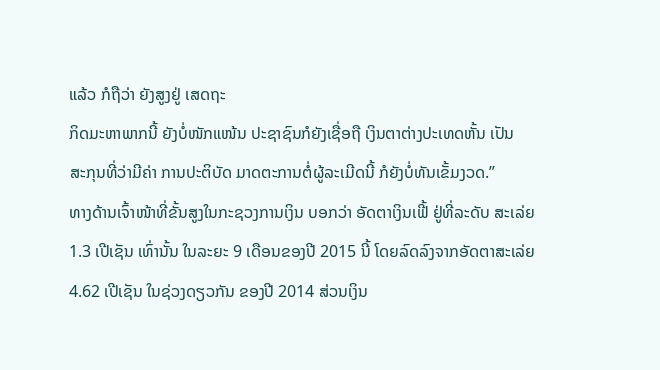ແລ້ວ ກໍຖືວ່າ ຍັງສູງຢູ່ ເສດຖະ
ກິດມະຫາພາກນີ້ ຍັງບໍ່ໜັກແໜ້ນ ປະຊາຊົນກໍຍັງເຊື່ອຖື ເງິນຕາຕ່າງປະເທດຫັ້ນ ເປັນ
ສະກຸນທີ່ວ່າມີຄ່າ ການປະຕິບັດ ມາດຕະການຕໍ່ຜູ້ລະເມີດນີ້ ກໍຍັງບໍ່ທັນເຂັ້ມງວດ.”
ທາງດ້ານເຈົ້າໜ້າທີ່ຂັ້ນສູງໃນກະຊວງການເງິນ ບອກວ່າ ອັດຕາເງິນເຟີ້ ຢູ່ທີ່ລະດັບ ສະເລ່ຍ
1.3 ເປີເຊັນ ເທົ່ານັ້ນ ໃນລະຍະ 9 ເດືອນຂອງປີ 2015 ນີ້ ໂດຍລົດລົງຈາກອັດຕາສະເລ່ຍ
4.62 ເປີເຊັນ ໃນຊ່ວງດຽວກັນ ຂອງປີ 2014 ສ່ວນເງິນ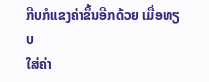ກີບກໍແຂງຄ່າຂຶ້ນອີກດ້ວຍ ເມື່ອທຽບ
ໃສ່ຄ່າ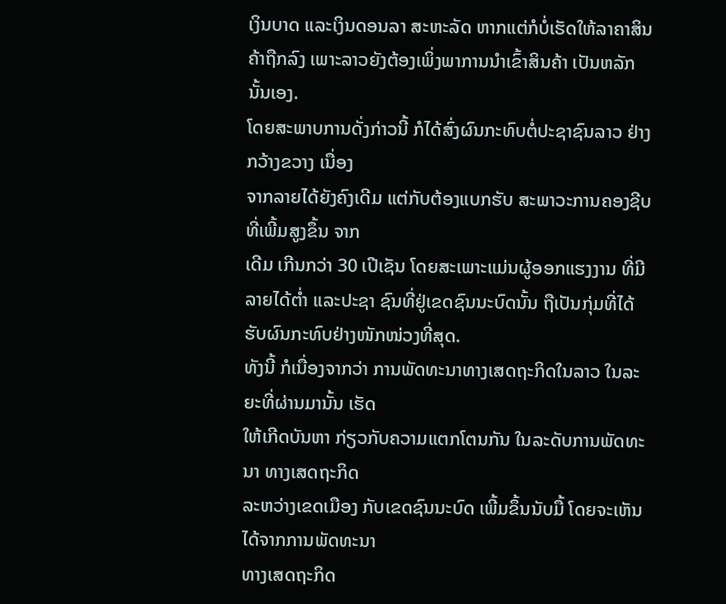ເງິນບາດ ແລະເງິນດອນລາ ສະຫະລັດ ຫາກແຕ່ກໍບໍ່ເຮັດໃຫ້ລາຄາສິນຄ້າຖືກລົງ ເພາະລາວຍັງຕ້ອງເພິ່ງພາການນຳເຂົ້າສິນຄ້າ ເປັນຫລັກນັ້ນເອງ.
ໂດຍສະພາບການດັ່ງກ່າວນີ້ ກໍໄດ້ສົ່ງຜົນກະທົບຕໍ່ປະຊາຊົນລາວ ຢ່າງກວ້າງຂວາງ ເນື່ອງ
ຈາກລາຍໄດ້ຍັງຄົງເດີມ ແຕ່ກັບຕ້ອງແບກຮັບ ສະພາວະການຄອງຊີບ ທີ່ເພີ້ມສູງຂຶ້ນ ຈາກ
ເດີມ ເກີນກວ່າ 30 ເປີເຊັນ ໂດຍສະເພາະແມ່ນຜູ້ອອກແຮງງານ ທີ່ມີລາຍໄດ້ຕ່ຳ ແລະປະຊາ ຊົນທີ່ຢູ່ເຂດຊົນນະບົດນັ້ນ ຖືເປັນກຸ່ມທີ່ໄດ້ຮັບຜົນກະທົບຢ່າງໜັກໜ່ວງທີ່ສຸດ.
ທັງນີ້ ກໍເນື່ອງຈາກວ່າ ການພັດທະນາທາງເສດຖະກິດໃນລາວ ໃນລະຍະທີ່ຜ່ານມານັ້ນ ເຮັດ
ໃຫ້ເກີດບັນຫາ ກ່ຽວກັບຄວາມແຕກໂຕນກັນ ໃນລະດັບການພັດທະນາ ທາງເສດຖະກິດ
ລະຫວ່າງເຂດເມືອງ ກັບເຂດຊົນນະບົດ ເພີ້ມຂຶ້ນນັບມື້ ໂດຍຈະເຫັນໄດ້ຈາກການພັດທະນາ
ທາງເສດຖະກິດ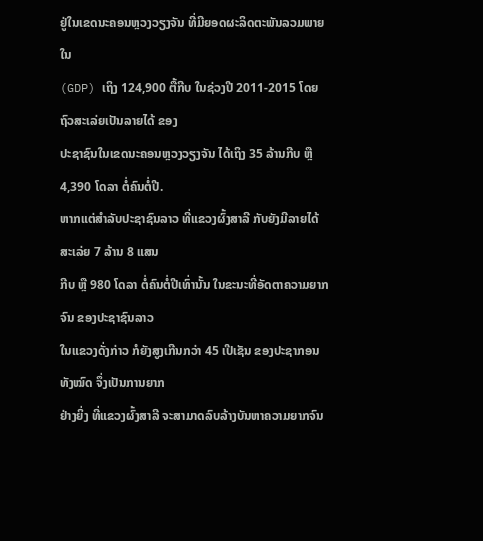ຢູ່ໃນເຂດນະຄອນຫຼວງວຽງຈັນ ທີ່ມີຍອດຜະລິດຕະພັນລວມພາຍໃນ
(GDP) ເຖິງ 124,900 ຕື້ກີບ ໃນຊ່ວງປີ 2011-2015 ໂດຍຖົວສະເລ່ຍເປັນລາຍໄດ້ ຂອງ
ປະຊາຊົນໃນເຂດນະຄອນຫຼວງວຽງຈັນ ໄດ້ເຖິງ 35 ລ້ານກີບ ຫຼື 4,390 ໂດລາ ຕໍ່ຄົນຕໍ່ປີ.
ຫາກແຕ່ສຳລັບປະຊາຊົນລາວ ທີ່ແຂວງຜົ້ງສາລີ ກັບຍັງມີລາຍໄດ້ສະເລ່ຍ 7 ລ້ານ 8 ແສນ
ກີບ ຫຼື 980 ໂດລາ ຕໍ່ຄົນຕໍ່ປີເທົ່ານັ້ນ ໃນຂະນະທີ່ອັດຕາຄວາມຍາກຈົນ ຂອງປະຊາຊົນລາວ
ໃນແຂວງດັ່ງກ່າວ ກໍຍັງສູງເກີນກວ່າ 45 ເປີເຊັນ ຂອງປະຊາກອນທັງໝົດ ຈຶ່ງເປັນການຍາກ
ຢ່າງຍິ່ງ ທີ່ແຂວງຜົ້ງສາລີ ຈະສາມາດລົບລ້າງບັນຫາຄວາມຍາກຈົນ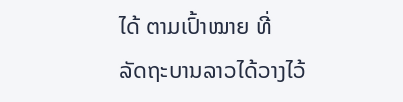ໄດ້ ຕາມເປົ້າໝາຍ ທີ່
ລັດຖະບານລາວໄດ້ວາງໄວ້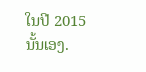ໃນປີ 2015 ນັ້ນເອງ.